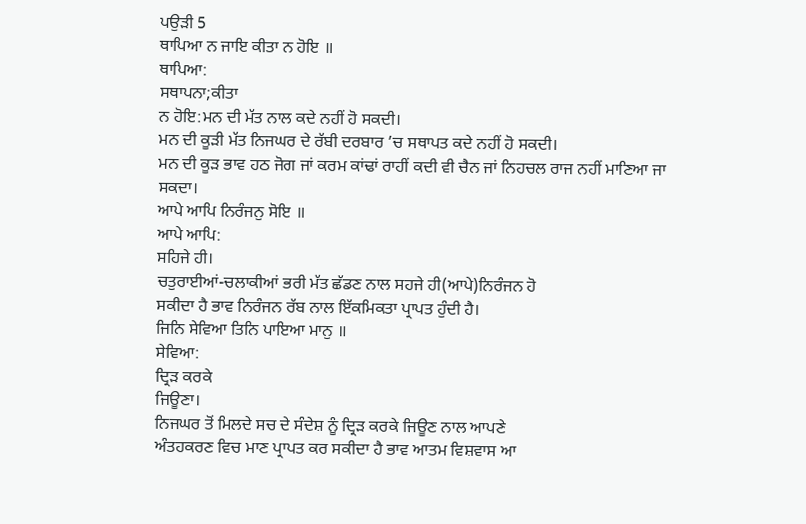ਪਉੜੀ 5
ਥਾਪਿਆ ਨ ਜਾਇ ਕੀਤਾ ਨ ਹੋਇ ॥
ਥਾਪਿਆ:
ਸਥਾਪਨਾ;ਕੀਤਾ
ਨ ਹੋਇ:ਮਨ ਦੀ ਮੱਤ ਨਾਲ ਕਦੇ ਨਹੀਂ ਹੋ ਸਕਦੀ।
ਮਨ ਦੀ ਕੂੜੀ ਮੱਤ ਨਿਜਘਰ ਦੇ ਰੱਬੀ ਦਰਬਾਰ ’ਚ ਸਥਾਪਤ ਕਦੇ ਨਹੀਂ ਹੋ ਸਕਦੀ।
ਮਨ ਦੀ ਕੂੜ ਭਾਵ ਹਠ ਜੋਗ ਜਾਂ ਕਰਮ ਕਾਂਢਾਂ ਰਾਹੀਂ ਕਦੀ ਵੀ ਚੈਨ ਜਾਂ ਨਿਹਚਲ ਰਾਜ ਨਹੀਂ ਮਾਣਿਆ ਜਾ
ਸਕਦਾ।
ਆਪੇ ਆਪਿ ਨਿਰੰਜਨੁ ਸੋਇ ॥
ਆਪੇ ਆਪਿ:
ਸਹਿਜੇ ਹੀ।
ਚਤੁਰਾਈਆਂ-ਚਲਾਕੀਆਂ ਭਰੀ ਮੱਤ ਛੱਡਣ ਨਾਲ ਸਹਜੇ ਹੀ(ਆਪੇ)ਨਿਰੰਜਨ ਹੋ
ਸਕੀਦਾ ਹੈ ਭਾਵ ਨਿਰੰਜਨ ਰੱਬ ਨਾਲ ਇੱਕਮਿਕਤਾ ਪ੍ਰਾਪਤ ਹੁੰਦੀ ਹੈ।
ਜਿਨਿ ਸੇਵਿਆ ਤਿਨਿ ਪਾਇਆ ਮਾਨੁ ॥
ਸੇਵਿਆ:
ਦ੍ਰਿੜ ਕਰਕੇ
ਜਿਊਣਾ।
ਨਿਜਘਰ ਤੋਂ ਮਿਲਦੇ ਸਚ ਦੇ ਸੰਦੇਸ਼ ਨੂੰ ਦ੍ਰਿੜ ਕਰਕੇ ਜਿਊਣ ਨਾਲ ਆਪਣੇ
ਅੰਤਹਕਰਣ ਵਿਚ ਮਾਣ ਪ੍ਰਾਪਤ ਕਰ ਸਕੀਦਾ ਹੈ ਭਾਵ ਆਤਮ ਵਿਸ਼ਵਾਸ ਆ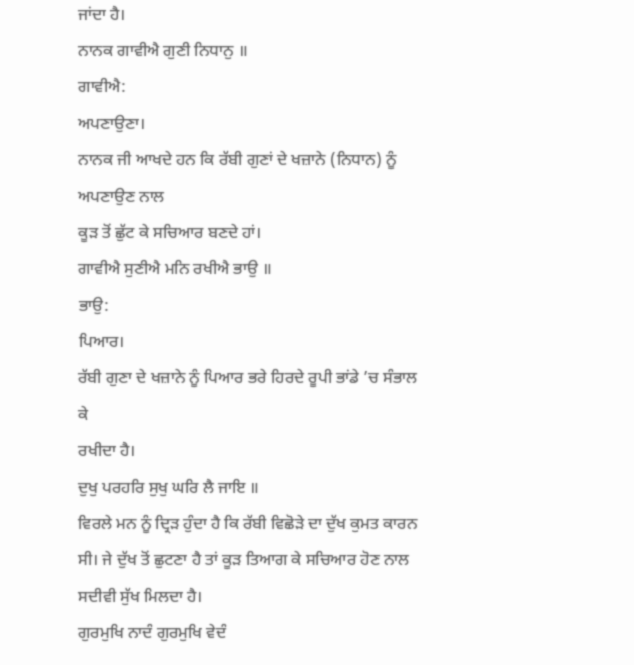ਜਾਂਦਾ ਹੈ।
ਨਾਨਕ ਗਾਵੀਐ ਗੁਣੀ ਨਿਧਾਨੁ ॥
ਗਾਵੀਐ:
ਅਪਣਾਉਣਾ।
ਨਾਨਕ ਜੀ ਆਖਦੇ ਹਨ ਕਿ ਰੱਬੀ ਗੁਣਾਂ ਦੇ ਖਜ਼ਾਨੇ (ਨਿਧਾਨ) ਨੂੰ ਅਪਣਾਉਣ ਨਾਲ
ਕੂੜ ਤੋਂ ਛੁੱਟ ਕੇ ਸਚਿਆਰ ਬਣਦੇ ਹਾਂ।
ਗਾਵੀਐ ਸੁਣੀਐ ਮਨਿ ਰਖੀਐ ਭਾਉ ॥
ਭਾਉ:
ਪਿਆਰ।
ਰੱਬੀ ਗੁਣਾ ਦੇ ਖਜ਼ਾਨੇ ਨੂੰ ਪਿਆਰ ਭਰੇ ਹਿਰਦੇ ਰੂਪੀ ਭਾਂਡੇ ’ਚ ਸੰਭਾਲ ਕੇ
ਰਖੀਦਾ ਹੈ।
ਦੁਖੁ ਪਰਹਰਿ ਸੁਖੁ ਘਰਿ ਲੈ ਜਾਇ ॥
ਵਿਰਲੇ ਮਨ ਨੂੰ ਦ੍ਰਿੜ ਹੁੰਦਾ ਹੈ ਕਿ ਰੱਬੀ ਵਿਛੋੜੇ ਦਾ ਦੁੱਖ ਕੁਮਤ ਕਾਰਨ
ਸੀ। ਜੇ ਦੁੱਖ ਤੋਂ ਛੁਟਣਾ ਹੈ ਤਾਂ ਕੂੜ ਤਿਆਗ ਕੇ ਸਚਿਆਰ ਹੋਣ ਨਾਲ ਸਦੀਵੀ ਸੁੱਖ ਮਿਲਦਾ ਹੈ।
ਗੁਰਮੁਖਿ ਨਾਦੰ ਗੁਰਮੁਖਿ ਵੇਦੰ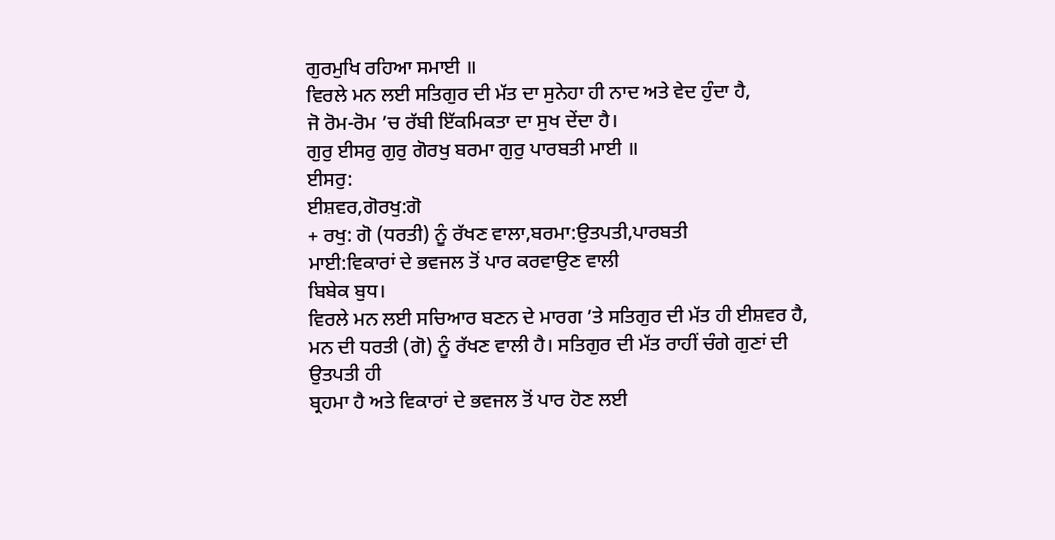ਗੁਰਮੁਖਿ ਰਹਿਆ ਸਮਾਈ ॥
ਵਿਰਲੇ ਮਨ ਲਈ ਸਤਿਗੁਰ ਦੀ ਮੱਤ ਦਾ ਸੁਨੇਹਾ ਹੀ ਨਾਦ ਅਤੇ ਵੇਦ ਹੁੰਦਾ ਹੈ,
ਜੋ ਰੋਮ-ਰੋਮ ’ਚ ਰੱਬੀ ਇੱਕਮਿਕਤਾ ਦਾ ਸੁਖ ਦੇਂਦਾ ਹੈ।
ਗੁਰੁ ਈਸਰੁ ਗੁਰੁ ਗੋਰਖੁ ਬਰਮਾ ਗੁਰੁ ਪਾਰਬਤੀ ਮਾਈ ॥
ਈਸਰੁ:
ਈਸ਼ਵਰ,ਗੋਰਖੁ:ਗੋ
+ ਰਖੁ: ਗੋ (ਧਰਤੀ) ਨੂੰ ਰੱਖਣ ਵਾਲਾ,ਬਰਮਾ:ਉਤਪਤੀ,ਪਾਰਬਤੀ
ਮਾਈ:ਵਿਕਾਰਾਂ ਦੇ ਭਵਜਲ ਤੋਂ ਪਾਰ ਕਰਵਾਉਣ ਵਾਲੀ
ਬਿਬੇਕ ਬੁਧ।
ਵਿਰਲੇ ਮਨ ਲਈ ਸਚਿਆਰ ਬਣਨ ਦੇ ਮਾਰਗ ’ਤੇ ਸਤਿਗੁਰ ਦੀ ਮੱਤ ਹੀ ਈਸ਼ਵਰ ਹੈ,
ਮਨ ਦੀ ਧਰਤੀ (ਗੋ) ਨੂੰ ਰੱਖਣ ਵਾਲੀ ਹੈ। ਸਤਿਗੁਰ ਦੀ ਮੱਤ ਰਾਹੀਂ ਚੰਗੇ ਗੁਣਾਂ ਦੀ ਉਤਪਤੀ ਹੀ
ਬ੍ਰਹਮਾ ਹੈ ਅਤੇ ਵਿਕਾਰਾਂ ਦੇ ਭਵਜਲ ਤੋਂ ਪਾਰ ਹੋਣ ਲਈ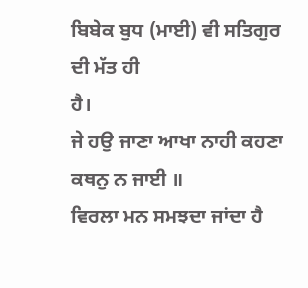ਬਿਬੇਕ ਬੁਧ (ਮਾਈ) ਵੀ ਸਤਿਗੁਰ ਦੀ ਮੱਤ ਹੀ
ਹੈ।
ਜੇ ਹਉ ਜਾਣਾ ਆਖਾ ਨਾਹੀ ਕਹਣਾ ਕਥਨੁ ਨ ਜਾਈ ॥
ਵਿਰਲਾ ਮਨ ਸਮਝਦਾ ਜਾਂਦਾ ਹੈ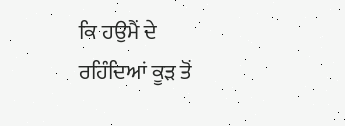ਕਿ ਹਉਮੈਂ ਦੇ ਰਹਿੰਦਿਆਂ ਕੂੜ ਤੋਂ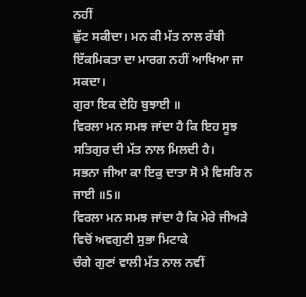ਨਹੀਂ
ਛੁੱਟ ਸਕੀਦਾ। ਮਨ ਕੀ ਮੱਤ ਨਾਲ ਰੱਬੀ ਇੱਕਮਿਕਤਾ ਦਾ ਮਾਰਗ ਨਹੀਂ ਆਖਿਆ ਜਾ ਸਕਦਾ।
ਗੁਰਾ ਇਕ ਦੇਹਿ ਬੁਝਾਈ ॥
ਵਿਰਲਾ ਮਨ ਸਮਝ ਜਾਂਦਾ ਹੈ ਕਿ ਇਹ ਸੂਝ ਸਤਿਗੁਰ ਦੀ ਮੱਤ ਨਾਲ ਮਿਲਦੀ ਹੈ।
ਸਭਨਾ ਜੀਆ ਕਾ ਇਕੁ ਦਾਤਾ ਸੋ ਮੈ ਵਿਸਰਿ ਨ ਜਾਈ ॥5॥
ਵਿਰਲਾ ਮਨ ਸਮਝ ਜਾਂਦਾ ਹੈ ਕਿ ਮੇਰੇ ਜੀਅੜੇ ਵਿਚੋਂ ਅਵਗੁਣੀ ਸੁਭਾ ਮਿਟਾਕੇ
ਚੰਗੇ ਗੁਣਾਂ ਵਾਲੀ ਮੱਤ ਨਾਲ ਨਵੀਂ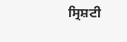ਸ੍ਰਿਸ਼ਟੀ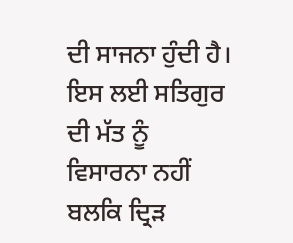ਦੀ ਸਾਜਨਾ ਹੁੰਦੀ ਹੈ। ਇਸ ਲਈ ਸਤਿਗੁਰ ਦੀ ਮੱਤ ਨੂੰ
ਵਿਸਾਰਨਾ ਨਹੀਂ ਬਲਕਿ ਦ੍ਰਿੜ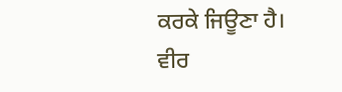ਕਰਕੇ ਜਿਊਣਾ ਹੈ।
ਵੀਰ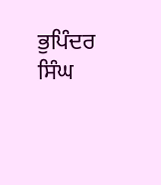ਭੁਪਿੰਦਰ ਸਿੰਘ